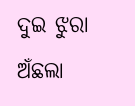ଦୁଇ ଝୁରା ଅଁଛଲା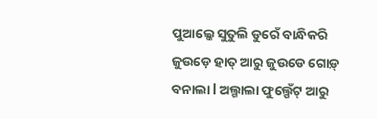ପୁଆଲ୍କେ ସୁତୁଲି ଡୁରେଁ ବାନ୍ଧିକରି ଜୁଉଡ଼େ ହାତ୍ ଆରୁ ଜୁଉଡେ ଗୋଡ଼୍ ବନାଲା l ଅଲ୍ଗାଲା ଫୁଲ୍ପେଁଟ୍ ଆରୁ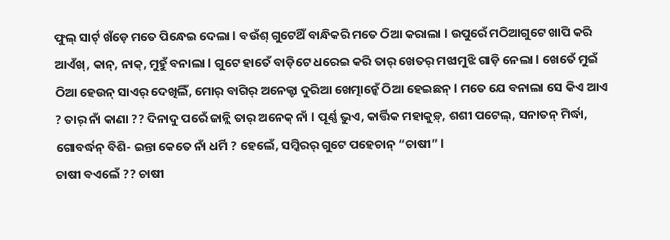ଫୁଲ୍ ସାର୍ଟ୍ ଖଁଡ଼େ ମତେ ପିନ୍ଧେଇ ଦେଲା l ବଉଁଶ୍ ଗୁଟେଥିଁ ବାନ୍ଧିକରି ମତେ ଠିଆ କରାଲା l ଉପୁରେଁ ମଠିଆଗୁଟେ ଖାପି କରି ଆଏଁଖ୍, କାନ୍, ନାକ୍, ମୁହୁଁ ବନାଲା l ଗୁଟେ ହାତେଁ ବାଡ଼ିଟେ ଧରେଇ କରି ତାର୍ ଖେତର୍ ମଝାମୁଝି ଗାଡ଼ି ନେଲା l ଖେତେଁ ମୁଇଁ ଠିଆ ହେଉନ୍ ସାଏର୍ ଦେଖିଲିଁ, ମୋର୍ ବାଗିର୍ ଅନେକ୍ଟା ଦୁରିଆ ଖେତ୍ମାନ୍କେଁ ଠିଆ ହେଇଛନ୍ l ମତେ ଯେ ବନାଲା ସେ କିଏ ଆଏ ? ତାର୍ ନାଁ କାଣା ?? ଦିନାଦୁ ପରେଁ ଜାନ୍ଲି ତାର୍ ଅନେକ୍ ନାଁ l ପୂର୍ଣ୍ଣ ଭୁଏ, କାର୍ତ୍ତିକ ମହାକୁଡ଼୍, ଶଶୀ ପଟେଲ୍, ସନାତନ୍ ମିର୍ଦ୍ଧା, ଗୋବର୍ଦ୍ଧନ୍ ବିଶି- ଇନ୍ତା କେତେ ନାଁ ଧର୍ମି ? ହେଲେଁ, ସମ୍କିରର୍ ଗୁଟେ ପହେଚାନ୍ “ଚାଷୀ” l
ଚାଷୀ ବଏଲେଁ ?? ଚାଷୀ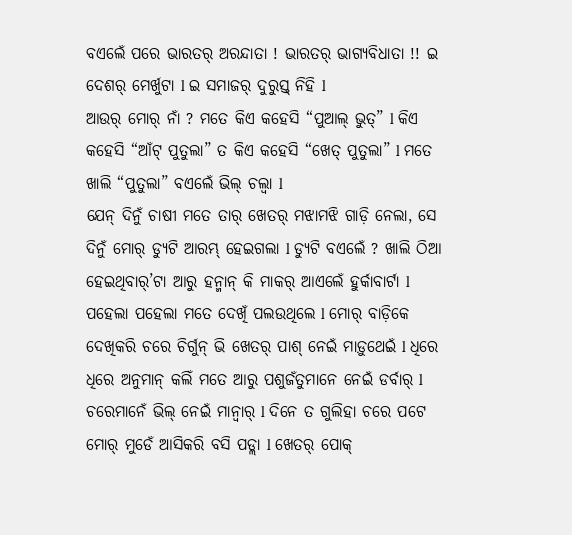ବଏଲେଁ ପରେ ଭାରତର୍ ଅରନ୍ଦାତା ! ଭାରତର୍ ଭାଗ୍ଯବିଧାତା !! ଇ ଦେଶର୍ ମେର୍ଖୁଟା l ଇ ସମାଜର୍ ଦୁରୁସ୍ତ୍ ନିହି l
ଆଉର୍ ମୋର୍ ନାଁ ? ମତେ କିଏ କହେସି “ପୁଆଲ୍ ଭୁତ୍” l କିଏ କହେସି “ଆଁଟ୍ ପୁତୁଲା” ତ କିଏ କହେସି “ଖେତ୍ ପୁତୁଲା” l ମତେ ଖାଲି “ପୁତୁଲା” ବଏଲେଁ ଭିଲ୍ ଚଲ୍ବା l
ଯେନ୍ ଦିନୁଁ ଚାଷୀ ମତେ ତାର୍ ଖେତର୍ ମଝାମଝି ଗାଡ଼ି ନେଲା, ସେ ଦିନୁଁ ମୋର୍ ଡ୍ଯୁଟି ଆରମ୍ଭ୍ ହେଇଗଲା l ଡ୍ଯୁଟି ବଏଲେଁ ? ଖାଲି ଠିଆ ହେଇଥିବାର୍’ଟା ଆରୁ ହନ୍ମାନ୍ କି ମାକର୍ ଆଏଲେଁ ହୁର୍କାବାର୍ଟା l ପହେଲା ପହେଲା ମତେ ଦେଖିଁ ପଲଉଥିଲେ l ମୋର୍ ବାଡ଼ିକେ ଦେଖିକରି ଚରେ ଚିର୍ଗୁନ୍ ଭି ଖେତର୍ ପାଶ୍ ନେଇଁ ମାଡ଼ୁଥେଇଁ l ଧିରେ ଧିରେ ଅନୁମାନ୍ କଲିଁ ମତେ ଆରୁ ପଶୁଜଁତୁମାନେ ନେଇଁ ଡର୍ବାର୍ l ଚରେମାନେଁ ଭିଲ୍ ନେଇଁ ମାନ୍ବାର୍ l ଦିନେ ତ ଗୁଲିହା ଚରେ ପଟେ ମୋର୍ ମୁଡେଁ ଆସିକରି ବସି ପଡ୍ଲା l ଖେତର୍ ପୋକ୍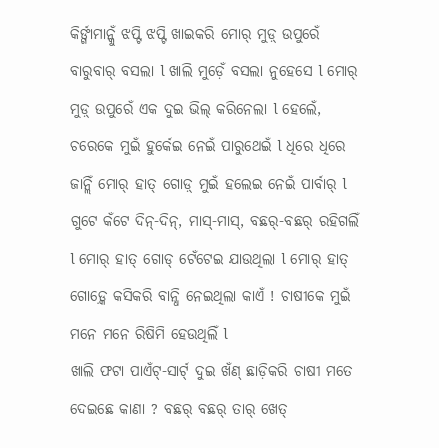କିର୍ଙ୍ଗାମାନ୍କୁଁ ଝପ୍ଟି ଝପ୍ଟି ଖାଇକରି ମୋର୍ ମୁଡ଼୍ ଉପୁରେଁ ବାରୁବାର୍ ବସଲା l ଖାଲି ମୁଡ଼େଁ ବସଲା ନୁହେସେ l ମୋର୍ ମୁଡ଼୍ ଉପୁରେଁ ଏକ ଦୁଇ ଭିଲ୍ କରିନେଲା l ହେଲେଁ, ଚରେକେ ମୁଇଁ ହୁର୍କେଇ ନେଇଁ ପାରୁଥେଇଁ l ଧିରେ ଧିରେ ଜାନ୍ଲିଁ ମୋର୍ ହାତ୍ ଗୋଡ଼୍ ମୁଇଁ ହଲେଇ ନେଇଁ ପାର୍ବାର୍ l ଗୁଟେ କଁଟେ ଦିନ୍-ଦିନ୍, ମାସ୍-ମାସ୍, ବଛର୍-ବଛର୍ ରହିଗଲିଁ l ମୋର୍ ହାତ୍ ଗୋଡ୍ ଟେଁଟେଇ ଯାଉଥିଲା l ମୋର୍ ହାତ୍ ଗୋଡ଼୍କେ କସିକରି ବାନ୍ଧି ନେଇଥିଲା କାଏଁ ! ଚାଷୀକେ ମୁଇଁ ମନେ ମନେ ରିଷିମି ହେଉଥିଲିଁ l
ଖାଲି ଫଟା ପାଏଁଟ୍-ସାର୍ଟ୍ ଦୁଇ ଖଁଣ୍ ଛାଡ଼ିକରି ଚାଷୀ ମତେ ଦେଇଛେ କାଣା ? ବଛର୍ ବଛର୍ ତାର୍ ଖେତ୍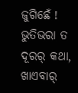ଜୁଗିଛେଁ ! ଭୁତିଭରା ତ ଦୂରର୍ କଥା, ଖାଏବାର୍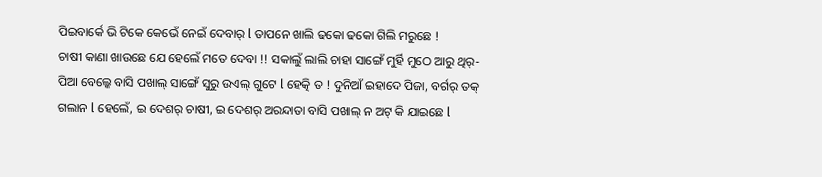ପିଇବାର୍କେ ଭି ଟିକେ କେଭେଁ ନେଇଁ ଦେବାର୍ l ତାପନେ ଖାଲି ଢକୋ ଢକୋ ଗିଲି ମରୁଛେ !
ଚାଷୀ କାଣା ଖାଉଛେ ଯେ ହେଲେଁ ମତେ ଦେବା !! ସକାଲୁଁ ଲାଲି ଚାହା ସାଙ୍ଗେଁ ମୁର୍ହି ମୁଠେ ଆରୁ ଥିର୍-ପିଆ ବେଲ୍କେ ବାସି ପଖାଲ୍ ସାଙ୍ଗେଁ ସୁରୁ ଉଏଲ୍ ଗୁଟେ l ହେତ୍କି ତ ! ଦୁନିଆଁ ଇହାଦେ ପିଜା, ବର୍ଗର୍ ତକ୍ ଗଲାନ l ହେଲେଁ, ଇ ଦେଶର୍ ଚାଷୀ, ଇ ଦେଶର୍ ଅରନ୍ଦାତା ବାସି ପଖାଲ୍ ନ ଅଟ୍ କି ଯାଇଛେ l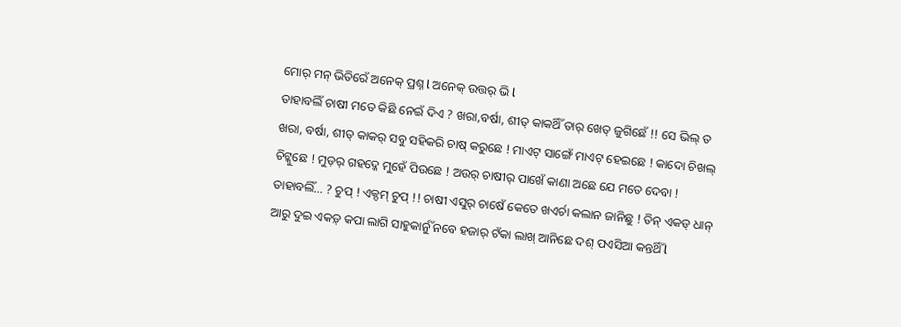ମୋର୍ ମନ୍ ଭିତିରେଁ ଅନେକ୍ ପ୍ରଶ୍ନ l ଅନେକ୍ ଉତ୍ତର୍ ଭି l
ତାହାବଲିଁ ଚାଷୀ ମତେ କିଛି ନେଇଁ ଦିଏ ? ଖରା,ବର୍ଷା, ଶୀତ୍ କାକର୍ଥିଁ ତାର୍ ଖେତ୍ ଜୁଗିଛେଁ !! ସେ ଭିଲ୍ ତ ଖରା, ବର୍ଷା, ଶୀତ୍ କାକର୍ ସବୁ ସହିକରି ଚାଷ୍ କରୁଛେ ! ମାଏଟ୍ ସାଙ୍ଗେଁ ମାଏଟ୍ ହେଇଛେ ! କାଦୋ ଚିଖଲ୍ ଚିଟ୍କୁଛେ ! ମୁଡ଼ର୍ ଗହଦ୍କେ ମୁହେଁ ପିଉଛେ ! ଅଉର୍ ଚାଷୀର୍ ପାଖେଁ କାଣା ଅଛେ ଯେ ମତେ ଦେବା !
ତାହାବଲିଁ… ? ଚୁପ୍ ! ଏକ୍ଦମ୍ ଚୁପ୍ !! ଚାଷୀ ଏସୁର୍ ଚାଷେଁ କେତେ ଖଏର୍ଚା କଲାନ ଜାନିଛୁ ! ତିନ୍ ଏକଡ୍ ଧାନ୍ ଆରୁ ଦୁଇ ଏକଡ଼୍ କପା ଲାଗି ସାହୁକାର୍ନୁଁ ନବେ ହଜାର୍ ଟଁକା ଲାଖ୍ ଆନିଛେ ଦଶ୍ ପଏସିଆ କନ୍ତର୍ଥିଁ l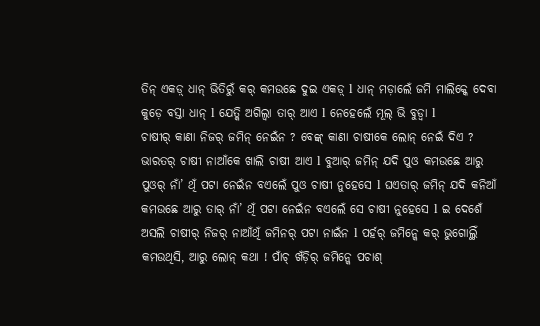ତିନ୍ ଏକଡ଼୍ ଧାନ୍ ଭିତିରୁଁ କର୍ କମଉଛେ ଦୁଇ ଏକଡ଼୍ l ଧାନ୍ ମଡ଼ାଲେଁ ଜମି ମାଲିକ୍କେ ଦେବା କୁଡ଼େ ବସ୍ତା ଧାନ୍ l ଯେତ୍କି ଅଗିଲ୍ବା ତାର୍ ଆଏ l ନେହେଲେଁ ମୂଲ୍ ଭି ବୁଡ୍ବା l
ଚାଷୀର୍ କାଣା ନିଜର୍ ଜମିନ୍ ନେଇଁନ ? ବେଙ୍କ୍ କାଣା ଚାଷୀକେ ଲୋନ୍ ନେଇଁ ଦିଏ ? ଭାରତର୍ ଚାଷୀ ନାଆଁକେ ଖାଲି ଚାଷୀ ଆଏ l ବୁଆର୍ ଜମିନ୍ ଯଦି ପୁଓ କମଉଛେ ଆରୁ ପୁଓର୍ ନାଁ’ ଥିଁ ପଟା ନେଇଁନ ବଏଲେଁ ପୁଓ ଚାଷୀ ନୁହେସେ l ଘଏତାର୍ ଜମିନ୍ ଯଦି କନିଆଁ କମଉଛେ ଆରୁ ତାର୍ ନାଁ’ ଥିଁ ପଟା ନେଇଁନ ବଏଲେଁ ସେ ଚାଷୀ ନୁହେସେ l ଇ ଦେଶେଁ ଅସଲି ଚାଷୀର୍ ନିଜର୍ ନାଆଁଥିଁ ଜମିନର୍ ପଟା ନାଇଁନ l ପର୍ହର୍ ଜମିନ୍କେ କର୍ ଭୁଗୋଲ୍ଥିଁ କମଉଥିସି, ଆରୁ ଲୋନ୍ କଥା ! ପାଁଚ୍ ଖଁଡ଼ିର୍ ଜମିନ୍କେ ପଚାଶ୍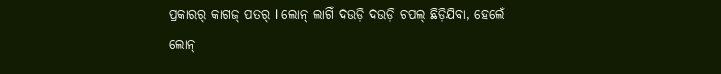ପ୍ରକାରର୍ କାଗଜ୍ ପତର୍ l ଲୋନ୍ ଲାଗିଁ ଦଉଡ଼ି ଦଉଡ଼ି ଚପଲ୍ ଛିଡ଼ିଯିବା, ହେଲେଁ ଲୋନ୍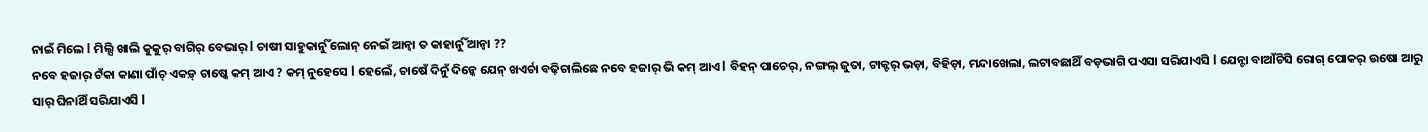ନାଇଁ ମିଲେ l ମିଲ୍ସି ଖାଲି କୁକୁର୍ ବାଗିର୍ ବେଭାର୍ l ଚାଷୀ ସାହୁକାର୍ନୁଁ ଲୋନ୍ ନେଇଁ ଆନ୍ବା ତ କାହାର୍ନୁଁ ଆନ୍ବା ??
ନବେ ହଜାର୍ ଟଁକା କାଣା ପାଁଚ୍ ଏକଡ଼୍ ଚାଷ୍କେ କମ୍ ଆଏ ? କମ୍ ନୁହେସେ l ହେଲେଁ, ଚାଷେଁ ଦିନୁଁ ଦିନ୍କେ ଯେନ୍ ଖଏର୍ଚା ବଢ଼ିଚାଲିଛେ ନବେ ହଜାର୍ ଭି କମ୍ ଆଏ l ବିହନ୍ ପାଚେର୍, ନଙ୍ଗଲ୍ ଜୁତା, ଟାକ୍ଟର୍ ଭଡ଼ା, ବିହିଡ଼ା, ମନ୍ଦାଖେଲା, ଲଟାବଛାଥିଁ ବଡ଼ଭାଗି ପଏସା ସରିଯାଏସି l ଯେନ୍ଟା ବାଆଁଚିସି ରୋଗ୍ ପୋକର୍ ଉଷୋ ଆରୁ ସାର୍ ଘିନାଥିଁ ସରିଯାଏସି l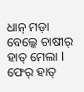ଧାନ୍ ମଡ଼ା ବେଲ୍କେ ଚାଷୀର୍ ହାତ୍ ମେଲା l ଫେର୍ ହାତ୍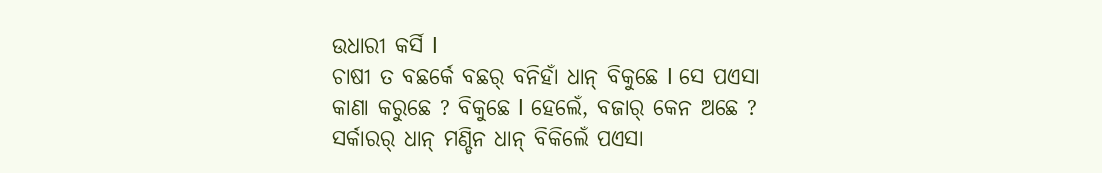ଉଧାରୀ କର୍ସି l
ଚାଷୀ ତ ବଛର୍କେ ବଛର୍ ବନିହାଁ ଧାନ୍ ବିକୁଛେ l ସେ ପଏସା କାଣା କରୁଛେ ? ବିକୁଛେ l ହେଲେଁ, ବଜାର୍ କେନ ଅଛେ ? ସର୍କାରର୍ ଧାନ୍ ମଣ୍ଡିନ ଧାନ୍ ବିକିଲେଁ ପଏସା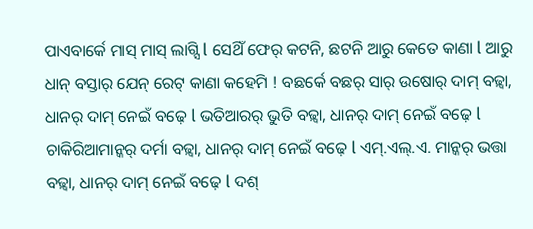ପାଏବାର୍କେ ମାସ୍ ମାସ୍ ଲାଗ୍ସି l ସେଥିଁ ଫେର୍ କଟନି, ଛଟନି ଆରୁ କେତେ କାଣା l ଆରୁ ଧାନ୍ ବସ୍ତାର୍ ଯେନ୍ ରେଟ୍ କାଣା କହେମି ! ବଛର୍କେ ବଛର୍ ସାର୍ ଉଷୋର୍ ଦାମ୍ ବଢ଼୍ବା, ଧାନର୍ ଦାମ୍ ନେଇଁ ବଢ଼େ l ଭତିଆରର୍ ଭୁତି ବଢ଼୍ବା, ଧାନର୍ ଦାମ୍ ନେଇଁ ବଢ଼େ l ଚାକିରିଆମାନ୍କର୍ ଦର୍ମା ବଢ଼୍ବା, ଧାନର୍ ଦାମ୍ ନେଇଁ ବଢ଼େ l ଏମ୍.ଏଲ୍.ଏ. ମାନ୍କର୍ ଭତ୍ତା ବଢ଼୍ବା, ଧାନର୍ ଦାମ୍ ନେଇଁ ବଢ଼େ l ଦଶ୍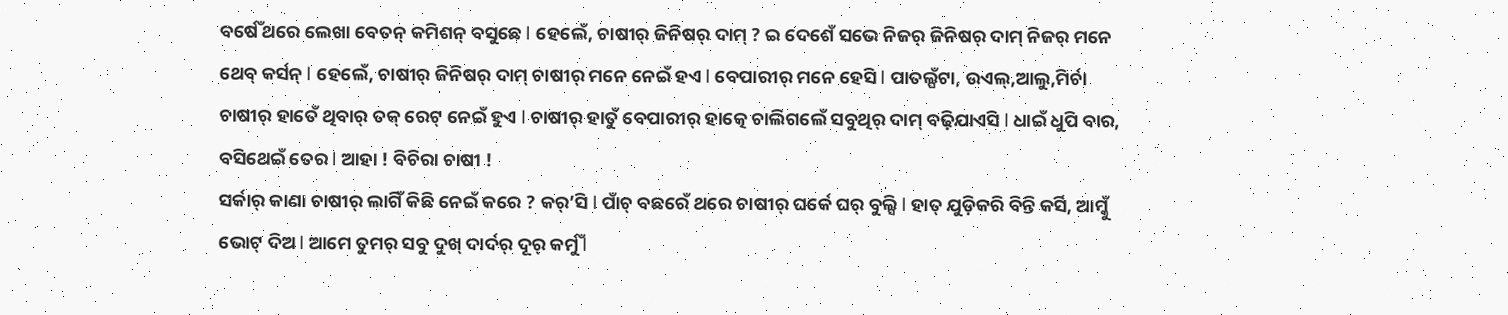ବର୍ଷେଁ ଥରେ ଲେଖା ବେତନ୍ କମିଶନ୍ ବସୁଛେ l ହେଲେଁ, ଚାଷୀର୍ ଜିନିଷର୍ ଦାମ୍ ? ଇ ଦେଶେଁ ସଭେ ନିଜର୍ ଜିନିଷର୍ ଦାମ୍ ନିଜର୍ ମନେ ଥେବ୍ କର୍ସନ୍ l ହେଲେଁ, ଚାଷୀର୍ ଜିନିଷର୍ ଦାମ୍ ଚାଷୀର୍ ମନେ ନେଇଁ ହଏ l ବେପାରୀର୍ ମନେ ହେସି l ପାତଲ୍ଘଁଟା, ଉଏଲ୍,ଆଲୁ,ମିର୍ଚା ଚାଷୀର୍ ହାତେଁ ଥିବାର୍ ତକ୍ ରେଟ୍ ନେଇଁ ହୁଏ l ଚାଷୀର୍ ହାତୁଁ ବେପାରୀର୍ ହାତ୍କେ ଚାଲିଗଲେଁ ସବୁଥିର୍ ଦାମ୍ ବଢ଼ିଯାଏସି l ଧାଇଁ ଧୁପି ବାର, ବସିଥେଇଁ ତେର l ଆହା ! ବିଚିରା ଚାଷୀ !
ସର୍କାର୍ କାଣା ଚାଷୀର୍ ଲାଗିଁ କିଛି ନେଇଁ କରେ ? କର୍’ସି l ପାଁଚ୍ ବଛରେଁ ଥରେ ଚାଷୀର୍ ଘର୍କେ ଘର୍ ବୁଲ୍ସି l ହାତ୍ ଯୁଡ଼ିକରି ବିନ୍ତି କର୍ସି, ଆମ୍କୁଁ ଭୋଟ୍ ଦିଅ l ଆମେ ତୁମର୍ ସବୁ ଦୁଖ୍ ଦାର୍ଦର୍ ଦୂର୍ କର୍ମୁଁ l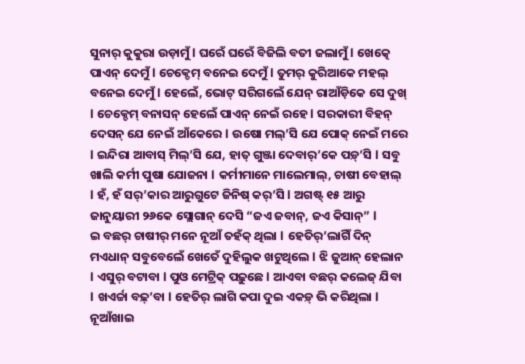ସୁନାର୍ କୁକୁରା ଉଡ଼ାମୁଁ l ଘରେଁ ଘରେଁ ବିଜିଲି ବତୀ ଜଲାମୁଁ l ଖେତ୍କେ ପାଏନ୍ ଦେମୁଁ l ଚେକ୍ଡେମ୍ ବନେଇ ଦେମୁଁ l ତୁମର୍ କୁରିଆକେ ମହଲ୍ ବନେଇ ଦେମୁଁ l ହେଲେଁ, ଭୋଟ୍ ସରିଗଲେଁ ଯେନ୍ ରାଆଁଡ଼ିକେ ସେ ଦୁଖ୍ l ଚେକ୍ଡେମ୍ ବନାସନ୍ ହେଲେଁ ପାଏନ୍ ନେଇଁ ରହେ l ସରକାରୀ ବିହନ୍ ଦେସନ୍ ଯେ ନେଇଁ ଆଁକେରେ l ଉଷୋ ମଲ୍’ସି ଯେ ପୋକ୍ ନେଇଁ ମରେ l ଇନ୍ଦିରା ଆବାସ୍ ମିଲ୍’ସି ଯେ, ହାତ୍ ଗୁଞ୍ଜା ଦେବାର୍’କେ ପଡ଼୍’ସି l ସବୁ ଖାଲି କର୍ମୀ ପୁଷା ଯୋଜନା l କର୍ମୀମାନେ ମାଲେମାଲ୍, ଚାଷୀ ବେହାଲ୍ l ହଁ, ହଁ ସର୍’କାର ଆରୁଗୁଟେ ଜିନିଷ୍ କର୍’ସି l ଅଗଷ୍ଟ୍ ୧୫ ଆରୁ ଜାନୁୟାରୀ ୨୬କେ ସ୍ଲୋଗାନ୍ ଦେସି “ଜଏ ଜବାନ୍, ଜଏ କିସାନ୍” l
ଇ ବଛର୍ ଚାଷୀର୍ ମନେ ନୂଆଁ ତହଁକ୍ ଥିଲା l ହେତିର୍’ଲାଗିଁ ଦିନ୍ ମଏଧାନ୍ ସବୁବେଲେଁ ଖେତେଁ ଦୁହିଲୁକ ଖଟୁଥିଲେ l ଝି ଜୁଆନ୍ ହେଲାନ l ଏସୁର୍ ବଟାବା l ପୁଓ ମେଟ୍ରିକ୍ ପଢ଼ୁଛେ l ଆଏବା ବଛର୍ କଲେଜ୍ ଯିବା l ଖଏର୍ଚ୍ଚା ବଢ଼୍’ବା l ହେତିର୍ ଲାଗି କପା ଦୁଇ ଏକଡ଼୍ ଭି କରିଥିଲା l ନୂଆଁଖାଇ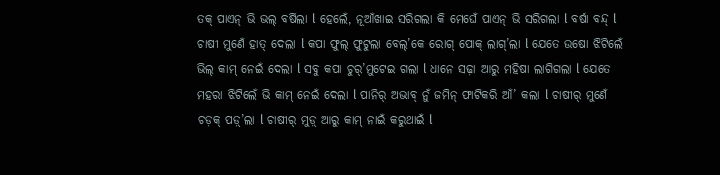ତକ୍ ପାଏନ୍ ଭି ଭଲ୍ ବର୍ଷିଲା l ହେଲେଁ, ନୂଆଁଖାଇ ସରିଗଲା କି ମେଘେଁ ପାଏନ୍ ଭି ସରିଗଲା l ବର୍ଷା ବନ୍ଦ୍ l ଚାଷୀ ମୁଣେଁ ହାତ୍ ଦେଲା l କପା ଫୁଲ୍ ଫୁଟୁଲା ବେଲ୍’କେ ରୋଗ୍ ପୋକ୍ ଲାଗ୍’ଲା l ଯେତେ ଉଷୋ ଝିଟିଲେଁ ଭିଲ୍ କାମ୍ ନେଇଁ ଦେଲା l ସବୁ କପା ଚୁର୍’ମୁଟେଇ ଗଲା l ଧାନେ ସଢ଼ା ଆରୁ ମହିଷା ଲାଗିଗଲା l ଯେତେ ମହରା ଝିଟିଲେଁ ଭି କାମ୍ ନେଇଁ ଦେଲା l ପାନିର୍ ଅଭାବ୍ ନୁଁ ଜମିନ୍ ଫାଟିକରି ଆଁ’ କଲା l ଚାଷୀର୍ ମୁଣେଁ ଚଡ଼କ୍ ପଡ଼୍’ଲା l ଚାଷୀର୍ ମୁଡ଼୍ ଆରୁ କାମ୍ ନାଇଁ କରୁଥାଇଁ l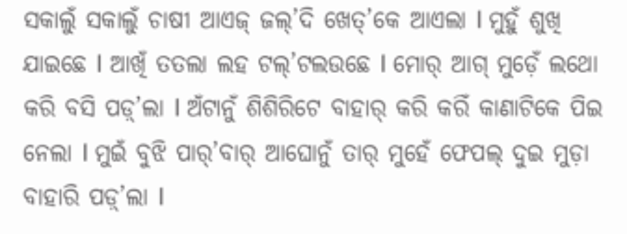ସକାଲୁଁ ସକାଲୁଁ ଚାଷୀ ଆଏଜ୍ ଜଲ୍’ଦି ଖେତ୍’କେ ଆଏଲା l ମୁହୁଁ ଶୁଖି ଯାଇଛେ l ଆଖିଁ ତତଲା ଲହ ଟଲ୍’ଟଲଉଛେ l ମୋର୍ ଆଗ୍ ମୁଡ଼େଁ ଲଥୋ କରି ବସି ପଡ଼୍’ଲା l ଅଁଟାନୁଁ ଶିଶିରିଟେ ବାହାର୍ କରି କରିଁ କାଣାଟିକେ ପିଇ ନେଲା l ମୁଇଁ ବୁଝି ପାର୍’ବାର୍ ଆଘୋନୁଁ ତାର୍ ମୁହେଁ ଫେପଲ୍ ଦୁଇ ମୁଡ଼ା ବାହାରି ପଡ଼୍’ଲା l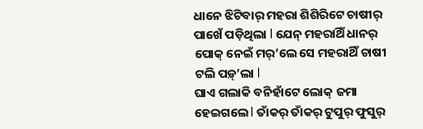ଧାନେ ଝିଟିବାର୍ ମହରା ଶିଶିରିଟେ ଚାଷୀର୍ ପାଖେଁ ପଡ଼ିଥିଲା l ଯେନ୍ ମହରାଥିଁ ଧାନର୍ ପୋକ୍ ନେଇଁ ମର୍’ଲେ ସେ ମହରାଥିଁ ଚାଷୀ ଟଲି ପଡ଼୍’ଲା l
ଘାଏ ଗଲାକି ବନିହାଁଟେ ଲୋକ୍ ଜମା ହେଇଗଲେ l ତାଁକର୍ ତାଁକର୍ ଟୁପୁର୍ ଫୁସୁର୍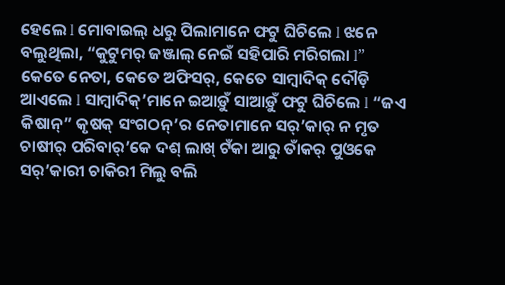ହେଲେ l ମୋବାଇଲ୍ ଧରୁ ପିଲାମାନେ ଫଟୁ ଘିଚିଲେ l ଝନେ ବଲୁଥିଲା, “କୁଟୁମର୍ ଜଞ୍ଜାଲ୍ ନେଇଁ ସହିପାରି ମରିଗଲା l” କେତେ ନେତା, କେତେ ଅଫିସର୍, କେତେ ସାମ୍ବାଦିକ୍ ଦୌଡ଼ି ଆଏଲେ l ସାମ୍ବାଦିକ୍’ମାନେ ଇଆଡ଼ୁଁ ସାଆଡ଼ୁଁ ଫଟୁ ଘିଚିଲେ l “ଜଏ କିଷାନ୍” କୃଷକ୍ ସଂଗଠନ୍’ର ନେତାମାନେ ସର୍’କାର୍ ନ ମୃତ ଚାଷୀର୍ ପରିବାର୍’କେ ଦଶ୍ ଲାଖ୍ ଟଁକା ଆରୁ ତାଁକର୍ ପୁଓକେ ସର୍’କାରୀ ଚାକିରୀ ମିଲୁ ବଲି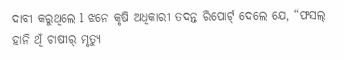ଦାବୀ କରୁଥିଲେ l ଝନେ କୃଷି ଅଧିକାରୀ ତଦନ୍ତ ରିପୋର୍ଟ୍ ଦେଲେ ଯେ, “ଫସଲ୍ ହାନି ଥିଁ ଚାଷୀର୍ ମୃତ୍ଯୁ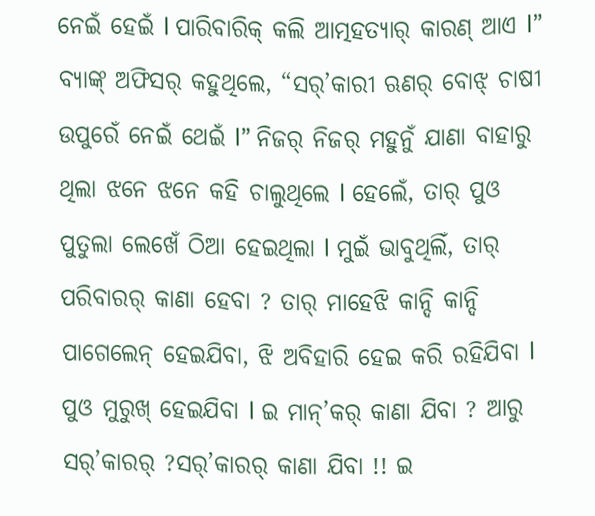ନେଇଁ ହେଇଁ l ପାରିବାରିକ୍ କଲି ଆତ୍ମହତ୍ଯାର୍ କାରଣ୍ ଆଏ l” ବ୍ଯାଙ୍କ୍ ଅଫିସର୍ କହୁଥିଲେ, “ସର୍’କାରୀ ଋଣର୍ ବୋଝ୍ ଚାଷୀ ଉପୁରେଁ ନେଇଁ ଥେଇଁ l” ନିଜର୍ ନିଜର୍ ମହୁନୁଁ ଯାଣା ବାହାରୁ ଥିଲା ଝନେ ଝନେ କହି ଚାଲୁଥିଲେ l ହେଲେଁ, ତାର୍ ପୁଓ ପୁତୁଲା ଲେଖେଁ ଠିଆ ହେଇଥିଲା l ମୁଇଁ ଭାବୁଥିଲିଁ, ତାର୍ ପରିବାରର୍ କାଣା ହେବା ? ତାର୍ ମାହେଝି କାନ୍ଦି କାନ୍ଦି ପାଗେଲେନ୍ ହେଇଯିବା, ଝି ଅବିହାରି ହେଇ କରି ରହିଯିବା l ପୁଓ ମୁରୁଖ୍ ହେଇଯିବା l ଇ ମାନ୍’କର୍ କାଣା ଯିବା ? ଆରୁ ସର୍’କାରର୍ ?ସର୍’କାରର୍ କାଣା ଯିବା !! ଇ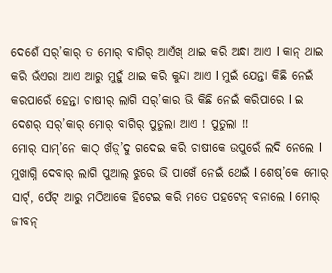ଦେଶେଁ ସର୍’କାର୍ ତ ମୋର୍ ବାଗିର୍ ଆଏଁଖ୍ ଥାଇ କରି ଅନ୍ଧା ଆଏ l କାନ୍ ଥାଇ କରି ଭଁଏରା ଆଏ ଆରୁ ମୁହୁଁ ଥାଇ କରି କୁନ୍ଦା ଆଏ l ମୁଇଁ ଯେନ୍ତା କିଛି ନେଇଁ କରପାରେଁ ହେନ୍ତା ଚାଷୀର୍ ଲାଗି ସର୍’କାର ଭି କିଛି ନେଇଁ କରିପାରେ l ଇ ଦେଶର୍ ସର୍’କାର୍ ମୋର୍ ବାଗିର୍ ପୁତୁଲା ଆଏ ! ପୁତୁଲା !!
ମୋର୍ ସାମ୍’ନେ କାଠ୍ ଖଁଡ଼୍’ଦୁ ଗଦେଇ କରି ଚାଷୀକେ ଉପୁରେଁ ଲଦି ନେଲେ l ମୁଖାଗ୍ନି ଦେବାର୍ ଲାଗି ପୁଆଲ୍ ଝୁରେ ଭି ପାଖେଁ ନେଇଁ ଥେଇଁ l ଶେଷ୍’କେ ମୋର୍ ସାର୍ଟ୍, ପେଁଟ୍ ଆରୁ ମଠିଆକେ ହିଟେଇ କରି ମତେ ପହଟେନ୍ ବନାଲେ l ମୋର୍ ଜୀବନ୍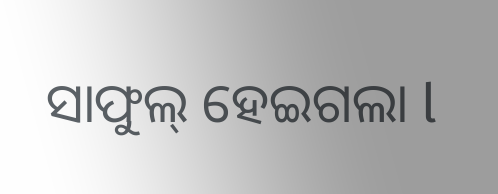ସାଫୁଲ୍ ହେଇଗଲା l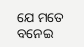ଯେ ମତେ ବନେଇ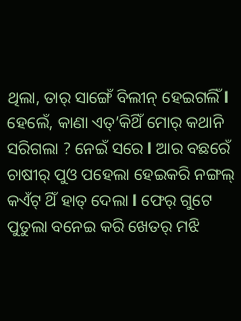ଥିଲା, ତାର୍ ସାଙ୍ଗେଁ ବିଲୀନ୍ ହେଇଗଲିଁ l
ହେଲେଁ, କାଣା ଏତ୍’କିଥିଁ ମୋର୍ କଥାନି ସରିଗଲା ? ନେଇଁ ସରେ l ଆର ବଛରେଁ ଚାଷୀର୍ ପୁଓ ପହେଲା ହେଇକରି ନଙ୍ଗଲ୍ କଏଁଟ୍ ଥିଁ ହାତ୍ ଦେଲା l ଫେର୍ ଗୁଟେ ପୁତୁଲା ବନେଇ କରି ଖେତର୍ ମଝି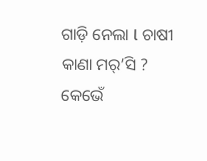ଗାଡ଼ି ନେଲା l ଚାଷୀ କାଣା ମର୍’ସି ? କେଭେଁ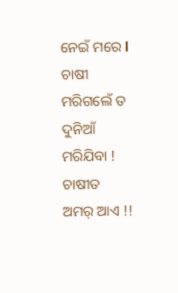ନେଇଁ ମରେ l ଚାଷୀ ମରିଗଲେଁ ତ ଦୁନିଆଁ ମରିଯିବା ! ଚାଷୀତ ଅମର୍ ଆଏ !!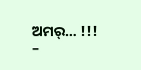ଅମର୍… !!!
–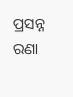ପ୍ରସନ୍ନ ରଣା